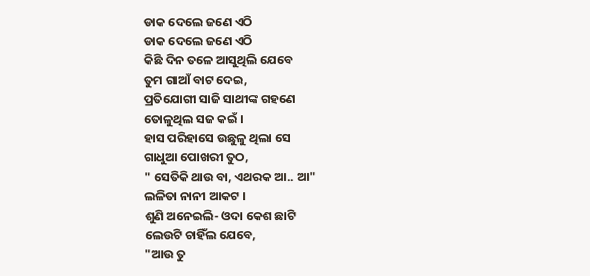ଡାକ ଦେଲେ ଜଣେ ଏଠି
ଡାକ ଦେଲେ ଜଣେ ଏଠି
କିଛି ଦିନ ତଳେ ଆସୁଥିଲି ଯେବେ
ତୁମ ଗାଆଁ ବାଟ ଦେଇ,
ପ୍ରତିଯୋଗୀ ସାଜି ସାଥୀଙ୍କ ଗହଣେ
ତୋଳୁଥିଲ ସଜ କଇଁ ।
ହାସ ପରିହାସେ ଉଛୁଳୁ ଥିଲା ସେ
ଗାଧୁଆ ପୋଖରୀ ତୁଠ,
" ସେତିକି ଥାଉ ବା, ଏଥରକ ଆ.. ଆ"
ଲଳିତା ନାନୀ ଆକଟ ।
ଶୁଣି ଅନେଇଲି- ଓଦା କେଶ ଛାଟି
ଲେଉଟି ଚାହିଁଲ ଯେବେ,
"ଆଉ ତୁ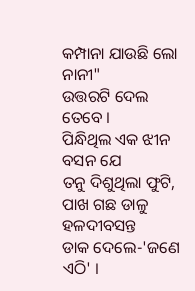କମ୍ପାନା ଯାଉଛି ଲୋ ନାନୀ"
ଉତ୍ତରଟି ଦେଲ ତେବେ ।
ପିନ୍ଧିଥିଲ ଏକ ଝୀନ ବସନ ଯେ
ତନୁ ଦିଶୁଥିଲା ଫୁଟି,
ପାଖ ଗଛ ଡାଳୁ ହଳଦୀବସନ୍ତ
ଡାକ ଦେଲେ-'ଜଣେ ଏଠି' ।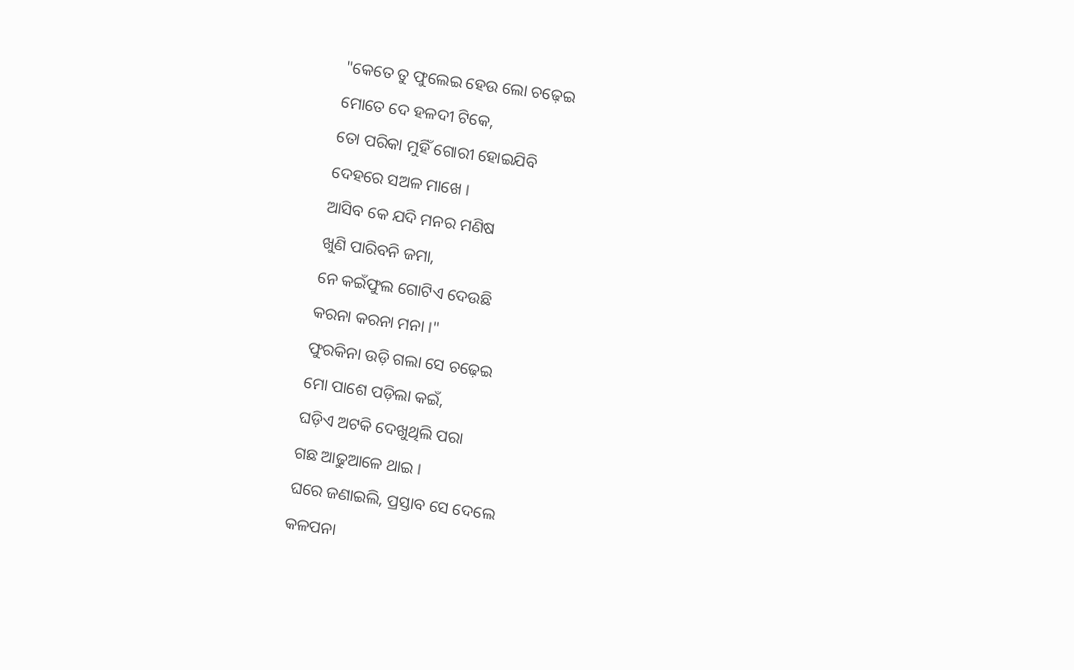"କେତେ ତୁ ଫୁଲେଇ ହେଉ ଲୋ ଚଢ଼େଇ
ମୋତେ ଦେ ହଳଦୀ ଟିକେ,
ତୋ ପରିକା ମୁହିଁ ଗୋରୀ ହୋଇଯିବି
ଦେହରେ ସଅଳ ମାଖେ ।
ଆସିବ କେ ଯଦି ମନର ମଣିଷ
ଖୁଣି ପାରିବନି ଜମା,
ନେ କଇଁଫୁଲ ଗୋଟିଏ ଦେଉଛି
କରନା କରନା ମନା ।"
ଫୁରକିନା ଉଡ଼ି ଗଲା ସେ ଚଢ଼େଇ
ମୋ ପାଶେ ପଡ଼ିଲା କଇଁ,
ଘଡ଼ିଏ ଅଟକି ଦେଖୁଥିଲି ପରା
ଗଛ ଆଢୁଆଳେ ଥାଇ ।
ଘରେ ଜଣାଇଲି, ପ୍ରସ୍ତାବ ସେ ଦେଲେ
କଳପନା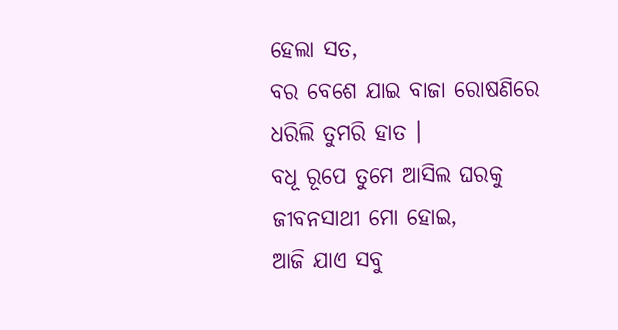ହେଲା ସତ,
ବର ବେଶେ ଯାଇ ବାଜା ରୋଷଣିରେ
ଧରିଲି ତୁମରି ହାତ ।
ବଧୂ ରୂପେ ତୁମେ ଆସିଲ ଘରକୁ
ଜୀବନସାଥୀ ମୋ ହୋଇ,
ଆଜି ଯାଏ ସବୁ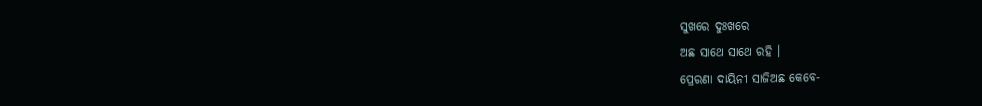ସୁଖରେ ଦୁଃଖରେ
ଅଛ ସାଥେ ସାଥେ ରହି ।
ପ୍ରେରଣା ଦାୟିନୀ ସାଜିଅଛ କେବେ-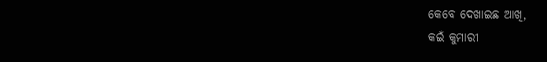କେବେ ଦେଖାଇଛ ଆଖି,
କଇଁ କୁମାରୀ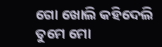ଗୋ ଖୋଲି କହିଦେଲି
ତୁମେ ମୋ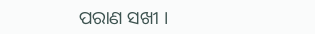ପରାଣ ସଖୀ ।